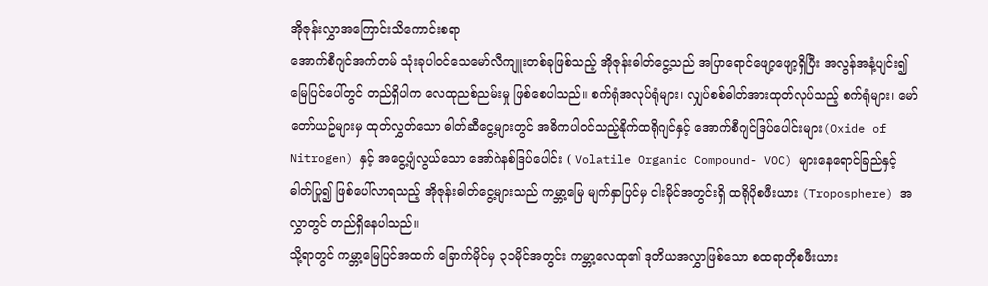အိုဇုန်းလွှာအကြောင်းသိကောင်းစရာ
အောက်စီဂျင်အက်တမ် သုံးခုပါဝင်သေမော်လီကျူးတစ်ခုဖြစ်သည့် အိုဇုန်းဓါတ်ငွေ့သည် အပြာရောင်ဖျော့ဖျော့ရှိပြီး အလွန်အနံ့ပျင်း၍ မြေပြင်ပေါ်တွင် တည်ရှိပါက လေထုညစ်ညမ်းမှု ဖြစ်စေပါသည်။ စက်ရုံအလုပ်ရုံများ၊ လျှပ်စစ်ဓါတ်အားထုတ်လုပ်သည့် စက်ရုံများ၊ မော်တော်ယဥ်များမှ ထုတ်လွှတ်သော ဓါတ်ဆီငွေ့များတွင် အဓိကပါဝင်သည့်နိုက်ထရိုဂျင်နှင့် အောက်စီဂျင်ဒြပ်ပေါင်းများ(Oxide of Nitrogen) နှင့် အငွေ့ပျံလွယ်သော အော်ဂဲနစ်ဒြပ်ပေါင်း ( Volatile Organic Compound- VOC) များနေရောင်ခြည်နှင့် ဓါတ်ပြု၍ ဖြစ်ပေါ်လာရသည့် အိုဇုန်းဓါတ်ငွေ့များသည် ကမ္ဘာ့မြေ မျက်နှာပြင်မှ ငါးမိုင်အတွင်းရှိ ထရိုပိုစဖီးယား (Troposphere) အလွှာတွင် တည်ရှိနေပါသည်။
သို့ရာတွင် ကမ္ဘာ့မြေပြင်အထက် ခြောက်မိုင်မှ ၃၁မိုင်အတွင်း ကမ္ဘာ့လေထု၏ ဒုတိယအလွှာဖြစ်သော စထရာတိုစဖီးယား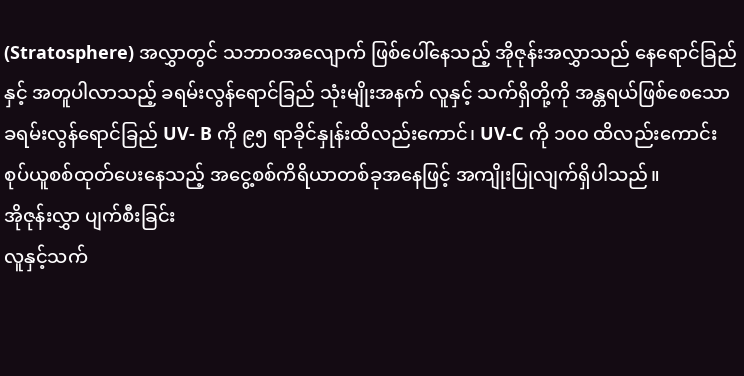(Stratosphere) အလွှာတွင် သဘာဝအလျောက် ဖြစ်ပေါ်နေသည့် အိုဇုန်းအလွှာသည် နေရောင်ခြည်နှင့် အတူပါလာသည့် ခရမ်းလွန်ရောင်ခြည် သုံးမျိုးအနက် လူနှင့် သက်ရှိတို့ကို အန္တရယ်ဖြစ်စေသော ခရမ်းလွန်ရောင်ခြည် UV- B ကို ၉၅ ရာခိုင်နှုန်းထိလည်းကောင်၊ UV-C ကို ၁၀၀ ထိလည်းကောင်း စုပ်ယူစစ်ထုတ်ပေးနေသည့် အငွေ့စစ်ကိရိယာတစ်ခုအနေဖြင့် အကျိုးပြုလျက်ရှိပါသည်။
အိုဇုန်းလွှာ ပျက်စီးခြင်း
လူနှင့်သက်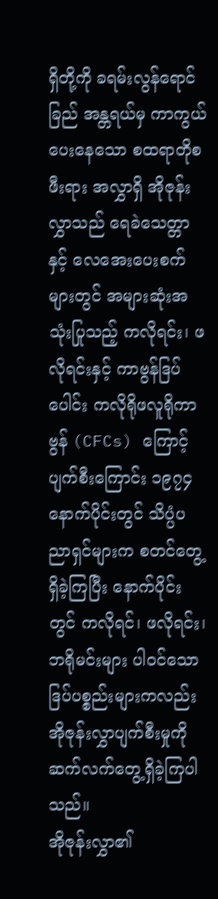ရှိတို့ကို ခရမ်းလွန်ရောင်ခြည် အန္တရယ်မှ ကာကွယ်ပေးနေသော စထရာတိုစဖီးရား အလွှာရှိ အိုဇုန်းလွှာသည် ရေခဲသေတ္တာနှင့် လေအေးပေးစက်များတွင် အများဆုံးအသုံးပြုသည့် ကလိုရင်း၊ ဖလိုရင်းနှင့် ကာဗွန်ဒြပ်ပေါင်း ကလိုရိုဖလူရိုကာဗွန် (CFCs) ကြောင့် ပျက်စီးကြောင်း ၁၉၇၄ နောက်ပိုင်းတွင် သိပ္ပံပညာရှင်များက စတင်တွေ့ရှိခဲ့ကြပြီး နောက်ပိုင်းတွင် ကလိုရင်၊ ဖလိုရင်း၊ ဘရိုမင်းများ ပါဝင်သော ဒြပ်ပစ္စည်းများကလည်း အိုဇုန်းလွှာပျက်စီးမှုကို ဆက်လက်တွေ့ရှိခဲ့ကြပါသည်။
အိုဇုန်းလွှာ၏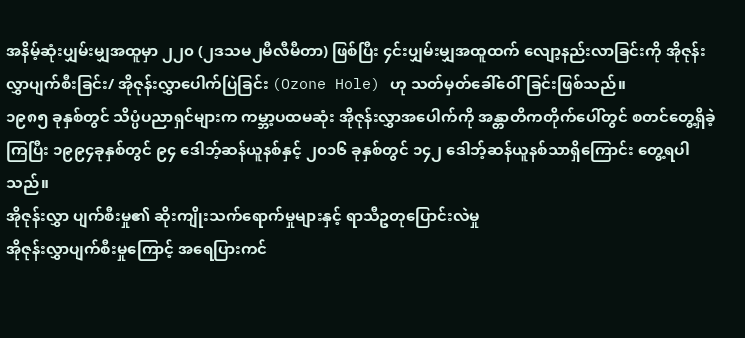အနိမ့်ဆုံးပျှမ်းမျှအထူမှာ ၂၂၀ (၂ဒသမ၂မီလီမီတာ) ဖြစ်ပြီး ၄င်းပျှမ်းမျှအထူထက် လျော့နည်းလာခြင်းကို အိုဇုန်းလွှာပျက်စီးခြင်း/ အိုဇုန်းလွှာပေါက်ပြဲခြင်း (Ozone Hole) ဟု သတ်မှတ်ခေါ်ဝေါ်ခြင်းဖြစ်သည်။
၁၉၈၅ ခုနှစ်တွင် သိပ္ပံပညာရှင်များက ကမ္ဘာ့ပထမဆုံး အိုဇုန်းလွှာအပေါက်ကို အန္တာတိကတိုက်ပေါ်တွင် စတင်တွေ့ရှိခဲ့ကြပြီး ၁၉၉၄ခုနှစ်တွင် ၉၄ ဒေါဘ့်ဆန်ယူနစ်နှင့် ၂၀၁၆ ခုနှစ်တွင် ၁၄၂ ဒေါဘ့်ဆန်ယူနစ်သာရှိကြောင်း တွေ့ရပါသည်။
အိုဇုန်းလွှာ ပျက်စီးမှု၏ ဆိုးကျိုးသက်ရောက်မှုများနှင့် ရာသီဥတုပြောင်းလဲမှု
အိုဇုန်းလွှာပျက်စီးမှုကြောင့် အရေပြားကင်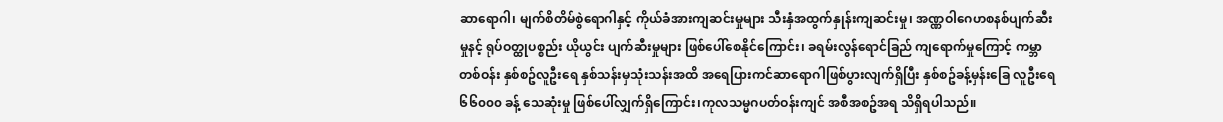ဆာရောဂါ၊ မျက်စိတိမ်စွဲရောဂါနှင့် ကိုယ်ခံအားကျဆင်းမှုများ သီးနှံအထွက်နှုန်းကျဆင်းမှု၊ အဏ္ဏဝါဂေဟစနစ်ပျက်ဆီးမှုနင့် ရုပ်ဝတ္ထုပစ္စည်း ယိုယွင်း ပျက်ဆီးမှုများ ဖြစ်ပေါ်စေနိုင်ကြောင်း၊ ခရမ်းလွန်ရောင်ခြည် ကျရောက်မှုကြောင့် ကမ္ဘာ တစ်ဝန်း နှစ်စဥ်လူဦးရေ နှစ်သန်းမှသုံးသန်းအထိ အရေပြားကင်ဆာရောဂါဖြစ်ပွားလျက်ရှိပြီး နှစ်စဥ်ခန့်မှန်းခြေ လူဦးရေ ၆၆၀၀၀ ခန့် သေဆုံးမှု ဖြစ်ပေါ်လျှက်ရှိကြောင်း၊ကုလသမ္မဂပတ်ဝန်းကျင် အစီအစဥ်အရ သိရှိရပါသည်။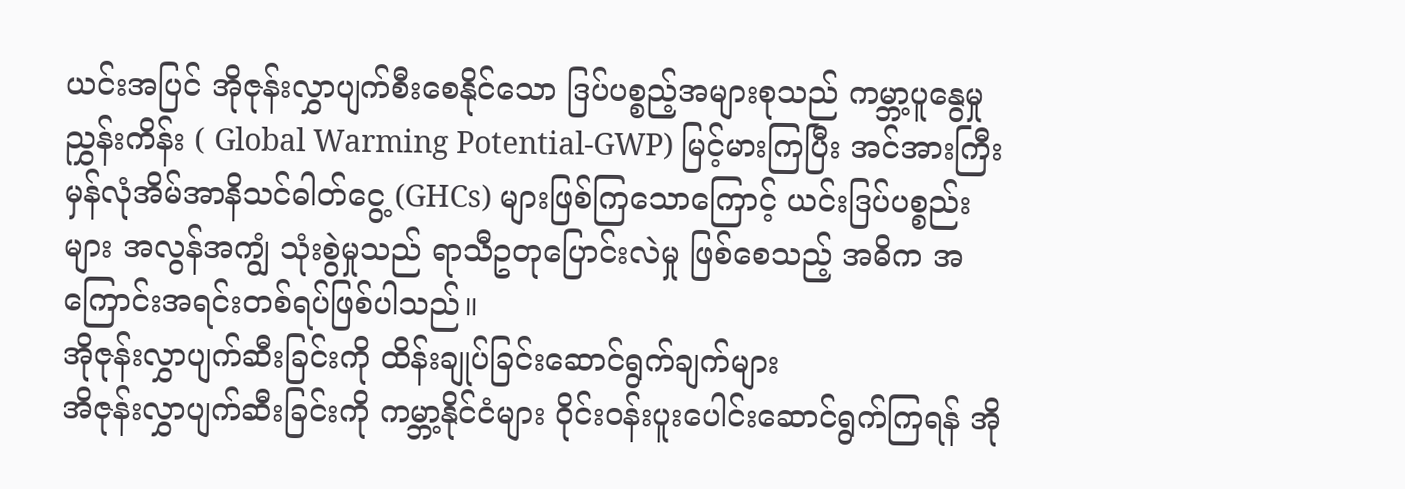ယင်းအပြင် အိုဇုန်းလွှာပျက်စီးစေနိုင်သော ဒြပ်ပစ္စည့်အများစုသည် ကမ္ဘာ့ပူနွေမှုညွှန်းကိန်း ( Global Warming Potential-GWP) မြင့်မားကြပြီး အင်အားကြီး မှန်လုံအိမ်အာနိသင်ဓါတ်ငွေ့ (GHCs) များဖြစ်ကြသောကြောင့် ယင်းဒြပ်ပစ္စည်းများ အလွန်အကျွံ သုံးစွဲမှုသည် ရာသီဥတုပြောင်းလဲမှု ဖြစ်စေသည့် အဓိက အကြောင်းအရင်းတစ်ရပ်ဖြစ်ပါသည်။
အိုဇုန်းလွှာပျက်ဆီးခြင်းကို ထိန်းချုပ်ခြင်းဆောင်ရွက်ချက်များ
အိဇုန်းလွှာပျက်ဆီးခြင်းကို ကမ္ဘာ့နိုင်ငံများ ဝိုင်းဝန်းပူးပေါင်းဆောင်ရွက်ကြရန် အို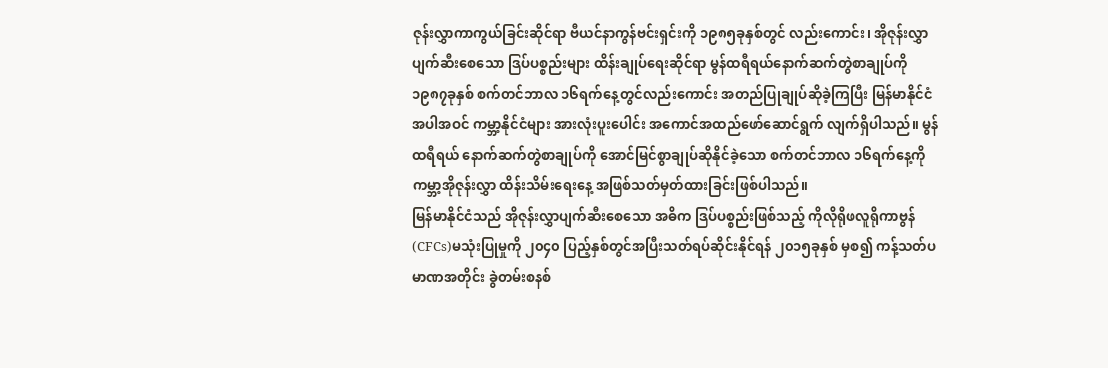ဇုန်းလွှာကာကွယ်ခြင်းဆိုင်ရာ ဗီယင်နာကွန်ဗင်းရှင်းကို ၁၉၈၅ခုနှစ်တွင် လည်းကောင်း၊ အိုဇုန်းလွှာပျက်ဆီးစေသော ဒြပ်ပစ္စည်းများ ထိန်းချုပ်ရေးဆိုင်ရာ မွန်ထရီရယ်နောက်ဆက်တွဲစာချုပ်ကို ၁၉၈၇ခုနှစ် စက်တင်ဘာလ ၁၆ရက်နေ့တွင်လည်းကောင်း အတည်ပြုချုပ်ဆိုခဲ့ကြပြီး မြန်မာနိုင်ငံအပါအဝင် ကမ္ဘာ့နိုင်ငံများ အားလုံးပူးပေါင်း အကောင်အထည်ဖော်ဆောင်ရွက် လျက်ရှိပါသည်။ မွန်ထရီရယ် နောက်ဆက်တွဲစာချုပ်ကို အောင်မြင်စွာချုပ်ဆိုနိုင်ခဲ့သော စက်တင်ဘာလ ၁၆ရက်နေ့ကို ကမ္ဘာ့အိုဇုန်းလွှာ ထိန်းသိမ်းရေးနေ့ အဖြစ်သတ်မှတ်ထားခြင်းဖြစ်ပါသည်။
မြန်မာနိုင်ငံသည် အိုဇုန်းလွှာပျက်ဆီးစေသော အဓိက ဒြပ်ပစ္စည်းဖြစ်သည့် ကိုလိုရိုဖလူရိုကာဗွန် (CFCs)မသုံးပြုမှုကို ၂၀၄၀ ပြည့်နှစ်တွင်အပြီးသတ်ရပ်ဆိုင်းနိုင်ရန် ၂၀၁၅ခုနှစ် မှစ၍ ကန့်သတ်ပမာဏအတိုင်း ခွဲတမ်းစနစ်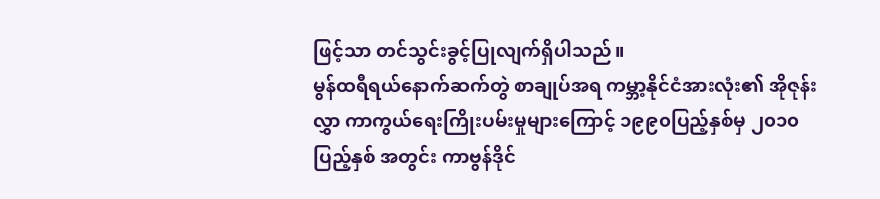ဖြင့်သာ တင်သွင်းခွင့်ပြုလျက်ရှိပါသည်။
မွန်ထရီရယ်နောက်ဆက်တွဲ စာချုပ်အရ ကမ္ဘာ့နိုင်ငံအားလုံး၏ အိုဇုန်းလွှာ ကာကွယ်ရေးကြိုးပမ်းမှုများကြောင့် ၁၉၉၀ပြည့်နှစ်မှ ၂၀၁၀ ပြည့်နှစ် အတွင်း ကာဗွန်ဒိုင်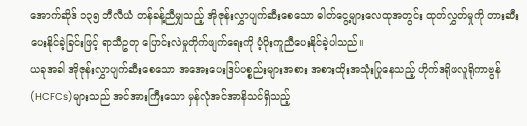အောက်ဆိုဒ် ၁၃၅ ဘီလီယံ တန်ခန့်ညီမျှသည့် အိုဇုန်းလွှာပျက်ဆီးစေသော ဓါတ်ငွေ့များလေထုအတွင်း ထုတ်လွှတ်မှုကို တားဆီးပေးနိုင်ခဲ့ခြင်းဖြင့် ရာသီဥတု ပြောင်းလဲမှုတိုက်ဖျက်ရေးကို ပံ့ပိုးကူညီပေးနိုင်ခဲ့ပါသည်။
ယခုအခါ အိုဇုန်းလွှာပျက်ဆီးစေသော အအေးပေးဒြပ်ပစ္စည်းများအစား အစားထိုးအသုံးပြုနေသည့် ဟိုက်ဒရိုဖလူရိုကာဗွန် (HCFCs)များသည် အင်အားကြီးသော မှန်လုံအင်အာနိသင်ရှိသည့်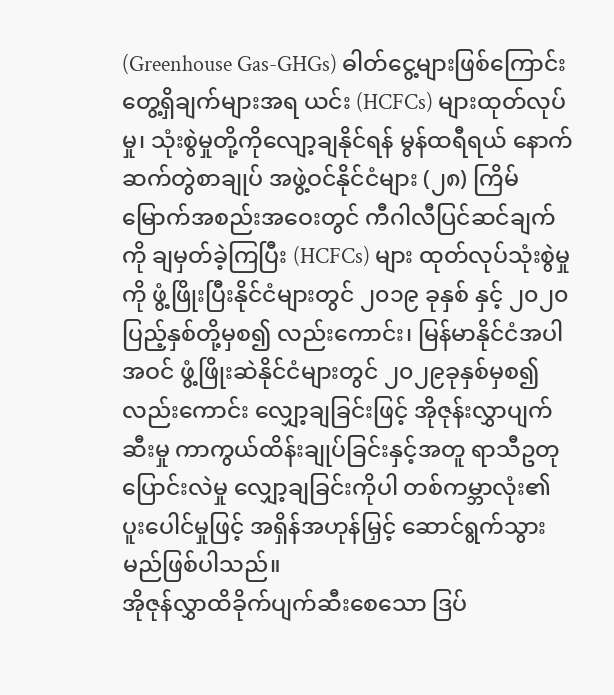(Greenhouse Gas-GHGs) ဓါတ်ငွေ့များဖြစ်ကြောင်း တွေ့ရှိချက်များအရ ယင်း (HCFCs) များထုတ်လုပ်မှု၊ သုံးစွဲမှုတို့ကိုလျော့ချနိုင်ရန် မွန်ထရီရယ် နောက်ဆက်တွဲစာချုပ် အဖွဲ့ဝင်နိုင်ငံများ (၂၈) ကြိမ်မြောက်အစည်းအဝေးတွင် ကီဂါလီပြင်ဆင်ချက်ကို ချမှတ်ခဲ့ကြပြီး (HCFCs) များ ထုတ်လုပ်သုံးစွဲမှုကို ဖွံ့ဖြိုးပြီးနိုင်ငံများတွင် ၂၀၁၉ ခုနှစ် နှင့် ၂၀၂၀ ပြည့်နှစ်တို့မှစ၍ လည်းကောင်း၊ မြန်မာနိုင်ငံအပါအဝင် ဖွံ့ဖြိုးဆဲနိုင်ငံများတွင် ၂၀၂၉ခုနှစ်မှစ၍ လည်းကောင်း လျှော့ချခြင်းဖြင့် အိုဇုန်းလွှာပျက်ဆီးမှု ကာကွယ်ထိန်းချုပ်ခြင်းနှင့်အတူ ရာသီဥတုပြောင်းလဲမှု လျှော့ချခြင်းကိုပါ တစ်ကမ္ဘာလုံး၏ ပူးပေါင်မှုဖြင့် အရှိန်အဟုန်မြှင့် ဆောင်ရွက်သွားမည်ဖြစ်ပါသည်။
အိုဇုန်လွှာထိခိုက်ပျက်ဆီးစေသော ဒြပ်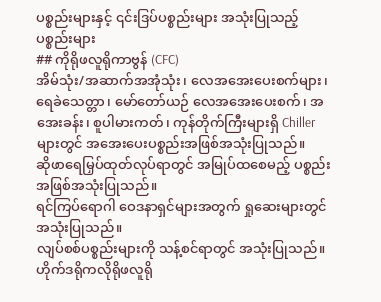ပစ္စည်းများနှင့် ၎င်းဒြပ်ပစ္စည်းများ အသုံးပြုသည့် ပစ္စည်းများ
## ကိုရိုဖလူရိုကာဗွန် (CFC)
အိမ်သုံး/အဆာက်အအုံသုံး၊ လေအအေးပေးစက်များ၊ ရေခဲသေတ္တာ၊ မော်တော်ယဉ် လေအအေးပေးစက်၊ အအေးခန်း၊ စူပါမားကတ်၊ ကုန်တိုက်ကြီးများရှိ Chiller များတွင် အအေးပေးပစ္စည်းအဖြစ်အသုံးပြုသည်။
ဆိုဖာရေမြှပ်ထုတ်လုပ်ရာတွင် အမြုပ်ထစေမည့် ပစ္စည်းအဖြစ်အသုံးပြုသည်။
ရင်ကြပ်ရောဂါ ဝေဒနာရှင်များအတွက် ရှုဆေးများတွင် အသုံးပြုသည်။
လျပ်စစ်ပစ္စည်းများကို သန့်စင်ရာတွင် အသုံးပြုသည်။
ဟိုက်ဒရိုကလိုရိုဖလူရို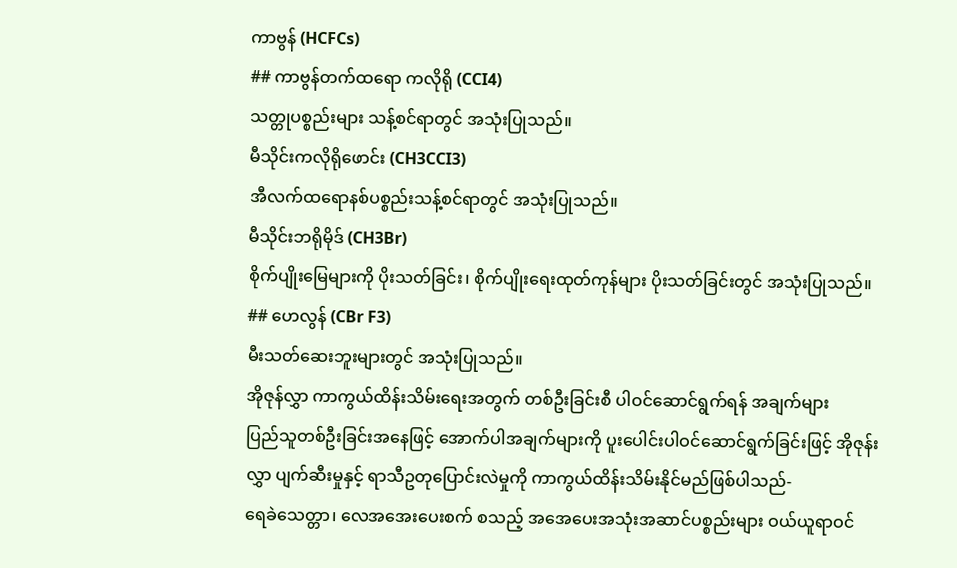ကာဗွန် (HCFCs)
## ကာဗွန်တက်ထရော ကလိုရို (CCI4)
သတ္တုပစ္စည်းများ သန့်စင်ရာတွင် အသုံးပြုသည်။
မီသိုင်းကလိုရိုဖောင်း (CH3CCI3)
အီလက်ထရောနစ်ပစ္စည်းသန့်စင်ရာတွင် အသုံးပြုသည်။
မီသိုင်းဘရိုမိုဒ် (CH3Br)
စိုက်ပျိုးမြေများကို ပိုးသတ်ခြင်း၊ စိုက်ပျိုးရေးထုတ်ကုန်များ ပိုးသတ်ခြင်းတွင် အသုံးပြုသည်။
## ဟေလွန် (CBr F3)
မီးသတ်ဆေးဘူးများတွင် အသုံးပြုသည်။
အိုဇုန်လွှာ ကာကွယ်ထိန်းသိမ်းရေးအတွက် တစ်ဦးခြင်းစီ ပါဝင်ဆောင်ရွက်ရန် အချက်များ
ပြည်သူတစ်ဦးခြင်းအနေဖြင့် အောက်ပါအချက်များကို ပူးပေါင်းပါဝင်ဆောင်ရွက်ခြင်းဖြင့် အိုဇုန်းလွှာ ပျက်ဆီးမှုနှင့် ရာသီဥတုပြောင်းလဲမှုကို ကာကွယ်ထိန်းသိမ်းနိုင်မည်ဖြစ်ပါသည်-
ရေခဲသေတ္တာ၊ လေအအေးပေးစက် စသည့် အအေပေးအသုံးအဆာင်ပစ္စည်းများ ဝယ်ယူရာဝင်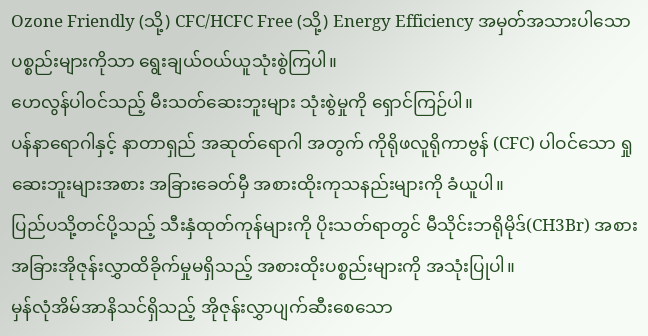Ozone Friendly (သို့) CFC/HCFC Free (သို့) Energy Efficiency အမှတ်အသားပါသော ပစ္စည်းများကိုသာ ရွေးချယ်ဝယ်ယူသုံးစွဲကြပါ။
ဟေလွန်ပါဝင်သည့် မီးသတ်ဆေးဘူးများ သုံးစွဲမှုကို ရှောင်ကြဉ်ပါ။
ပန်နာရောဂါနှင့် နာတာရှည် အဆုတ်ရောဂါ အတွက် ကိုရိုဖလူရိုကာဗွန် (CFC) ပါဝင်သော ရှုဆေးဘူးများအစား အခြားခေတ်မှီ အစားထိုးကုသနည်းများကို ခံယူပါ။
ပြည်ပသို့တင်ပို့သည့် သီးနှံထုတ်ကုန်များကို ပိုးသတ်ရာတွင် မီသိုင်းဘရိုမိုဒ်(CH3Br) အစား အခြားအိုဇုန်းလွှာထိခိုက်မှုမရှိသည့် အစားထိုးပစ္စည်းများကို အသုံးပြုပါ။
မှန်လုံအိမ်အာနိသင်ရှိသည့် အိုဇုန်းလွှာပျက်ဆီးစေသော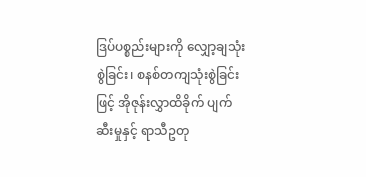ဒြပ်ပစ္စည်းများကို လျှော့ချသုံးစွဲခြင်း၊ စနစ်တကျသုံးစွဲခြင်းဖြင့် အိုဇုန်းလွှာထိခိုက် ပျက်ဆီးမှုနှင့် ရာသီဥတု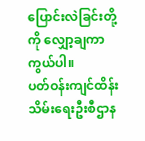ပြောင်းလဲခြင်းတို့ကို လျှော့ချကာကွယ်ပါ။
ပတ်ဝန်းကျင်ထိန်းသိမ်းရေးဦးစီဌာန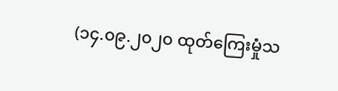(၁၄.၀၉.၂၀၂၀ ထုတ်ကြေးမှုံသ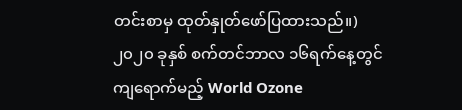တင်းစာမှ ထုတ်နှုတ်ဖော်ပြထားသည်။)
၂၀၂၀ ခုနှစ် စက်တင်ဘာလ ၁၆ရက်နေ့တွင် ကျရောက်မည့် World Ozone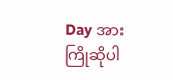Day အား ကြိုဆိုပါ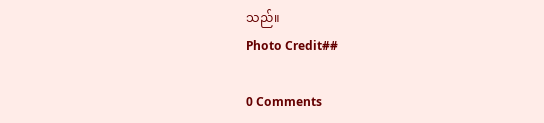သည်။
Photo Credit##

0 Comments